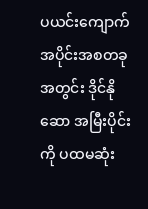ပယင်းကျောက် အပိုင်းအစတခု အတွင်း ဒိုင်နိုဆော အမြီးပိုင်းကို ပထမဆုံး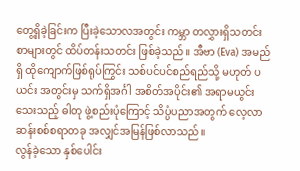တွေ့ရှိခဲ့ခြင်းက ပြီးခဲ့သောလအတွင်း ကမ္ဘာ တလွှားရှိသတင်းစာများတွင် ထိပ်တန်းသတင်း ဖြစ်ခဲ့သည်။ အီဗာ (Eva) အမည်ရှိ ထိုကျောက်ဖြစ်ရုပ်ကြွင်း သစ်ပင်ပင်စည်ရည်သို့ မဟုတ် ပယင်း အတွင်းမှ သက်ရှိအင်္ဂါ အစိတ်အပိုင်း၏ အရာမယွင်းသေးသည့် ဓါတု ဖွဲ့စည်းပုံကြောင့် သိပ္ပံပညာအတွက် လေ့လာဆန်းစစ်စရာတခု အလျှင်အမြန်ဖြစ်လာသည်။
လွန်ခဲ့သော နှစ်ပေါင်း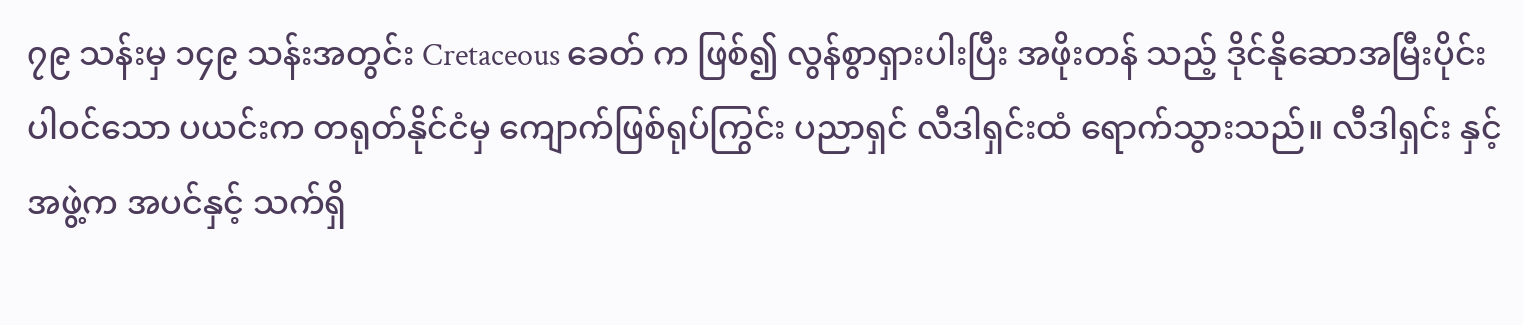၇၉ သန်းမှ ၁၄၉ သန်းအတွင်း Cretaceous ခေတ် က ဖြစ်၍ လွန်စွာရှားပါးပြီး အဖိုးတန် သည့် ဒိုင်နိုဆောအမြီးပိုင်း ပါဝင်သော ပယင်းက တရုတ်နိုင်ငံမှ ကျောက်ဖြစ်ရုပ်ကြွင်း ပညာရှင် လီဒါရှင်းထံ ရောက်သွားသည်။ လီဒါရှင်း နှင့် အဖွဲ့က အပင်နှင့် သက်ရှိ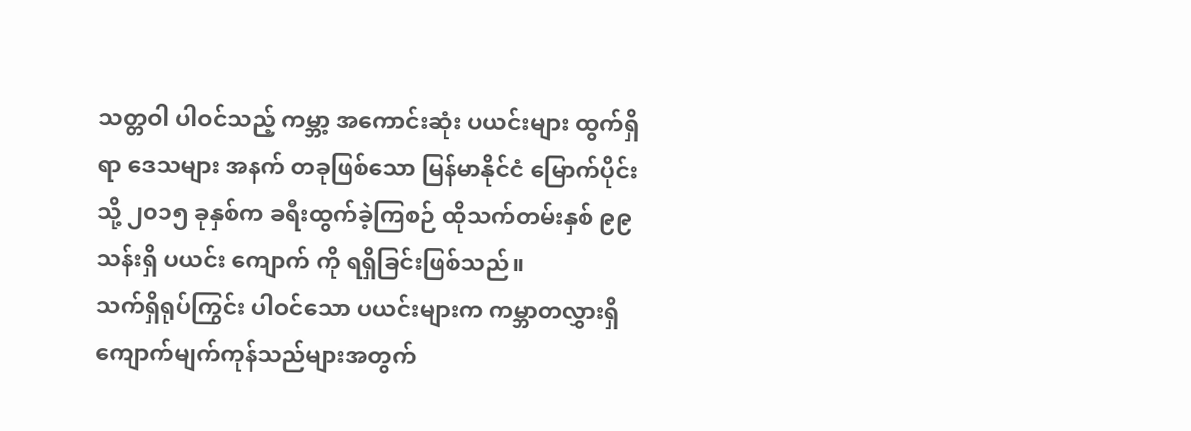သတ္တဝါ ပါဝင်သည့် ကမ္ဘာ့ အကောင်းဆုံး ပယင်းများ ထွက်ရှိရာ ဒေသများ အနက် တခုဖြစ်သော မြန်မာနိုင်ငံ မြောက်ပိုင်းသို့ ၂၀၁၅ ခုနှစ်က ခရီးထွက်ခဲ့ကြစဉ် ထိုသက်တမ်းနှစ် ၉၉ သန်းရှိ ပယင်း ကျောက် ကို ရရှိခြင်းဖြစ်သည်။
သက်ရှိရုပ်ကြွင်း ပါဝင်သော ပယင်းများက ကမ္ဘာတလွှားရှိ ကျောက်မျက်ကုန်သည်များအတွက်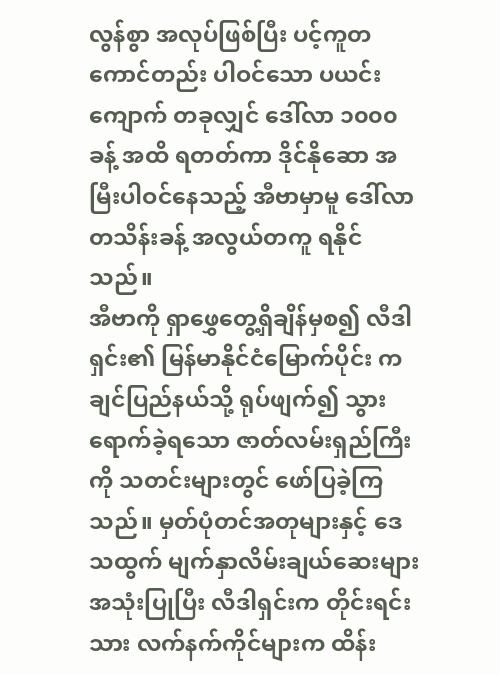လွန်စွာ အလုပ်ဖြစ်ပြီး ပင့်ကူတကောင်တည်း ပါဝင်သော ပယင်းကျောက် တခုလျှင် ဒေါ်လာ ၁၀၀၀ ခန့် အထိ ရတတ်ကာ ဒိုင်နိုဆော အမြီးပါဝင်နေသည့် အီဗာမှာမူ ဒေါ်လာတသိန်းခန့် အလွယ်တကူ ရနိုင်သည်။
အီဗာကို ရှာဖွှေတွေ့ရှိချိန်မှစ၍ လီဒါရှင်း၏ မြန်မာနိုင်ငံမြောက်ပိုင်း ကချင်ပြည်နယ်သို့ ရုပ်ဖျက်၍ သွားရောက်ခဲ့ရသော ဇာတ်လမ်းရှည်ကြီး ကို သတင်းများတွင် ဖော်ပြခဲ့ကြသည်။ မှတ်ပုံတင်အတုများနှင့် ဒေသထွက် မျက်နှာလိမ်းချယ်ဆေးများ အသုံးပြုပြီး လီဒါရှင်းက တိုင်းရင်းသား လက်နက်ကိုင်များက ထိန်း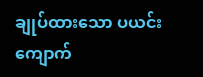ချုပ်ထားသော ပယင်းကျောက်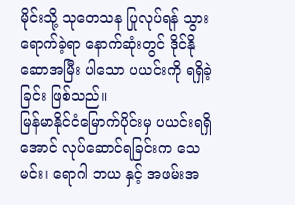မိုင်းသို့ သုတေသန ပြုလုပ်ရန် သွားရောက်ခဲ့ရာ နောက်ဆုံးတွင် ဒိုင်နိုဆောအမြီး ပါသော ပယင်းကို ရရှိခဲ့ခြင်း ဖြစ်သည်။
မြန်မာနိုင်ငံမြောက်ပိုင်းမှ ပယင်းရရှိအောင် လုပ်ဆောင်ရခြင်းက သေမင်း၊ ရောဂါ ဘယ နှင့် အဖမ်းအ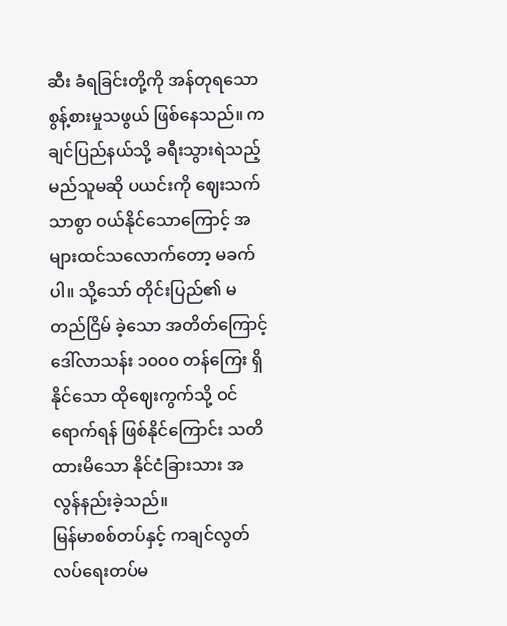ဆီး ခံရခြင်းတို့ကို အန်တုရသော စွန့်စားမှုသဖွယ် ဖြစ်နေသည်။ ကချင်ပြည်နယ်သို့ ခရီးသွားရဲသည့် မည်သူမဆို ပယင်းကို ဈေးသက်သာစွာ ဝယ်နိုင်သောကြောင့် အများထင်သလောက်တော့ မခက်ပါ။ သို့သော် တိုင်းပြည်၏ မတည်ငြိမ် ခဲ့သော အတိတ်ကြောင့် ဒေါ်လာသန်း ၁၀၀၀ တန်ကြေး ရှိနိုင်သော ထိုဈေးကွက်သို့ ဝင်ရောက်ရန် ဖြစ်နိုင်ကြောင်း သတိထားမိသော နိုင်ငံခြားသား အလွန်နည်းခဲ့သည်။
မြန်မာစစ်တပ်နှင့် ကချင်လွတ်လပ်ရေးတပ်မ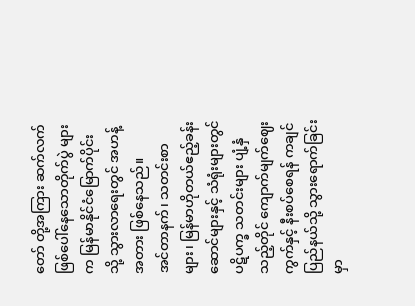တော် တို့အကြား ဆက်လက်ဖြစ်ပေါ်နေသောတိုက်ပွဲ များက မြန်မာနိုင်ငံမြောက်ပိုင်း သို့ သွားလာရေးတွင် အဟန့်အတား ဖြစ်နေသည်။
အင်တာနက်၊ သတင်းစာများ၊ မြန်မာဟိုတယ်ဧည့်ခန်းဆောင်များနှင့် သံရုံးများတွင် ပဋိပက္ခ သတင်းများ ပျံ့နှံသည့်တိုင် ကျောက်မျက်ဈေးကွက်နှင့် နီးစပ်စေရန် ကချင်ပြည်နယ်သို့ သွားရောက်ခြင်းမှာ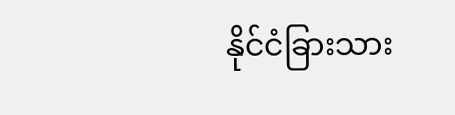နိုင်ငံခြားသား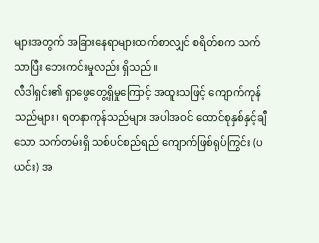များအတွက် အခြားနေရာများထက်စာလျှင် စရိတ်စက သက်သာပြီး ဘေးကင်းမှုလည်း ရှိသည်။
လီဒါရှင်း၏ ရှာဖွေတွေ့ရှိမှုကြောင့် အထူးသဖြင့် ကျောက်ကုန်သည်များ၊ ရတနာကုန်သည်များ အပါအဝင် ထောင်စုနှစ်နှင့်ချီသော သက်တမ်းရှိ သစ်ပင်စည်ရည် ကျောက်ဖြစ်ရုပ်ကြွင်း (ပယင်း) အ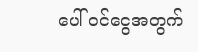ပေါ် ဝင်ငွေအတွက်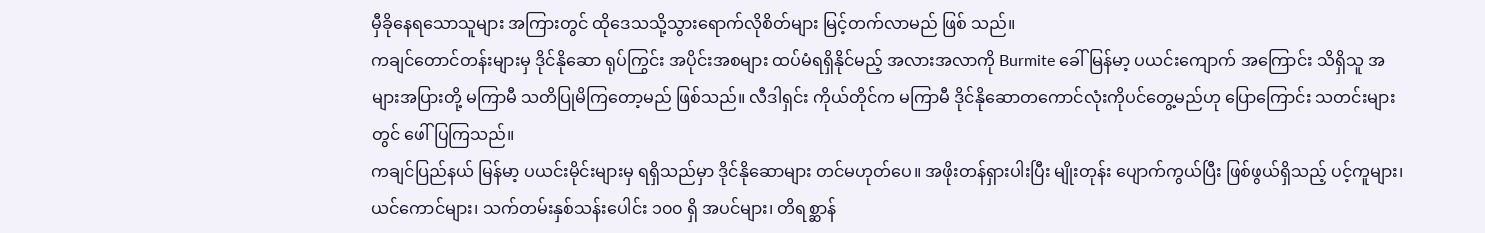မှီခိုနေရသောသူများ အကြားတွင် ထိုဒေသသို့သွားရောက်လိုစိတ်များ မြင့်တက်လာမည် ဖြစ် သည်။
ကချင်တောင်တန်းများမှ ဒိုင်နိုဆော ရုပ်ကြွင်း အပိုင်းအစများ ထပ်မံရရှိနိုင်မည့် အလားအလာကို Burmite ခေါ် မြန်မာ့ ပယင်းကျောက် အကြောင်း သိရှိသူ အများအပြားတို့ မကြာမီ သတိပြုမိကြတော့မည် ဖြစ်သည်။ လီဒါရှင်း ကိုယ်တိုင်က မကြာမီ ဒိုင်နိုဆောတကောင်လုံးကိုပင်တွေ့မည်ဟု ပြောကြောင်း သတင်းများတွင် ဖေါ်ပြကြသည်။
ကချင်ပြည်နယ် မြန်မာ့ ပယင်းမိုင်းများမှ ရရှိသည်မှာ ဒိုင်နိုဆောများ တင်မဟုတ်ပေ။ အဖိုးတန်ရှားပါးပြီး မျိုးတုန်း ပျောက်ကွယ်ပြီး ဖြစ်ဖွယ်ရှိသည့် ပင့်ကူများ၊ ယင်ကောင်များ၊ သက်တမ်းနှစ်သန်းပေါင်း ၁၀၀ ရှိ အပင်များ၊ တိရစ္ဆာန်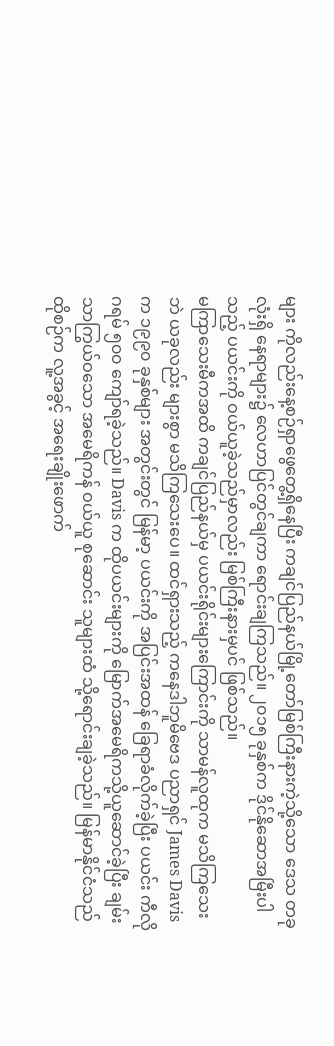များ ကိုလည်းနေ့စဉ်ရှာဖွေတွေ့ရှိနေပြီး ကချင်ပြည်နယ်မြို့တော်မြစ်ကြီးနားကဲ့သို့သော ဒေသ တခုလုံးရှိ နေရာများ၌ လေဟာပြင်တွင်ချကာ ရောင်းချကြသည်။ ၂၀၁၅ ခုနှစ်က ဒိုင်နိုဆောအမြီးပါသည့် ပယင်းကို ဝယ်ယူခဲ့သည်မှာလည်း မြစ်ကြီးနားမှပင် ဖြစ်သည်။
မကြာသေးမီကအထိ ကချင်ပြည်နယ်မှ ပယင်းရိုင်းများကြောင်းကို သာမန်လူထုက မသိကြသေးဘဲ ယခုလည်း များစွာ မသိကြသေးပေ။ ထင်ရှားသည့် ကနေဒါဘူမိဗေဒ ပညာရှင် James Davis က ၁၉၉၀ ခုနှစ်များ အတွင်းတွင် မြန်မာ့ ပယင်းကို အပြင်းအထန် ခြေရာခံလိုက်ခဲ့ပြီး ပယင်း ကီလိုဂရမ် ၅၀၀ ကျော်ရခဲ့သည်။ Davis က ထိုပယင်းများကို မြောက်အမေရိကသို့ယူဆောင်ခဲ့ပြီး ချမ်းသာကြွယ်ဝသော အမေရိကန် ဝယ်ယူ စုဆောင်း သူများထံ သို့ရောင်းချခဲ့သည်။ မြန်မာနိုင်ငံသည် ထိုစဉ်က လူ့အခွင့် အရေးချိုးဖောက်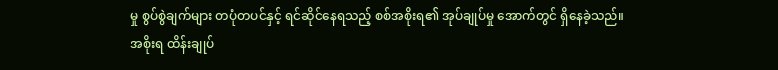မှု စွပ်စွဲချက်များ တပုံတပင်နှင့် ရင်ဆိုင်နေရသည့် စစ်အစိုးရ၏ အုပ်ချုပ်မှု အောက်တွင် ရှိနေခဲ့သည်။
အစိုးရ ထိန်းချုပ်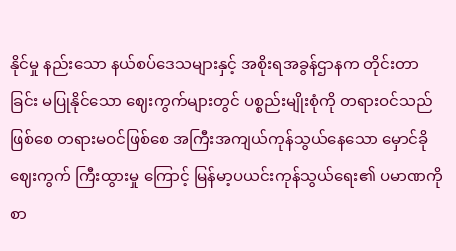နိုင်မှု နည်းသော နယ်စပ်ဒေသများနှင့် အစိုးရအခွန်ဌာနက တိုင်းတာခြင်း မပြုနိုင်သော ဈေးကွက်များတွင် ပစ္စည်းမျိုးစုံကို တရားဝင်သည်ဖြစ်စေ တရားမဝင်ဖြစ်စေ အကြီးအကျယ်ကုန်သွယ်နေသော မှောင်ခိုဈေးကွက် ကြီးထွားမှု ကြောင့် မြန်မာ့ပယင်းကုန်သွယ်ရေး၏ ပမာဏကို စာ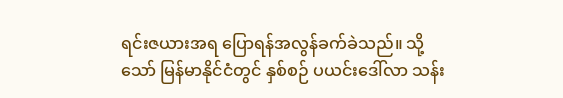ရင်းဇယားအရ ပြောရန်အလွန်ခက်ခဲသည်။ သို့သော် မြန်မာနိုင်ငံတွင် နှစ်စဉ် ပယင်းဒေါ်လာ သန်း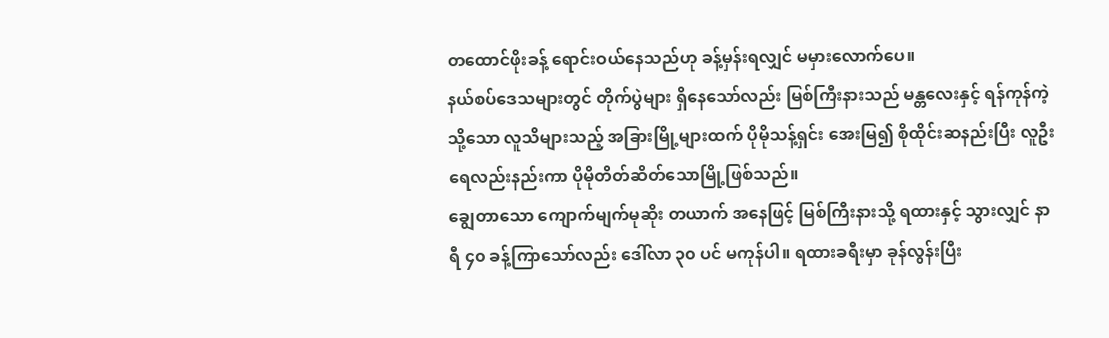တထောင်ဖိုးခန့် ရောင်းဝယ်နေသည်ဟု ခန့်မှန်းရလျှင် မမှားလောက်ပေ။
နယ်စပ်ဒေသများတွင် တိုက်ပွဲများ ရှိနေသော်လည်း မြစ်ကြီးနားသည် မန္တလေးနှင့် ရန်ကုန်ကဲ့သို့သော လူသိများသည့် အခြားမြို့များထက် ပိုမိုသန့်ရှင်း အေးမြ၍ စိုထိုင်းဆနည်းပြီး လူဦးရေလည်းနည်းကာ ပိုမိုတိတ်ဆိတ်သောမြို့ဖြစ်သည်။
ချွေတာသော ကျောက်မျက်မုဆိုး တယာက် အနေဖြင့် မြစ်ကြီးနားသို့ ရထားနှင့် သွားလျှင် နာရီ ၄၀ ခန့်ကြာသော်လည်း ဒေါ်လာ ၃၀ ပင် မကုန်ပါ။ ရထားခရီးမှာ ခုန်လွန်းပြီး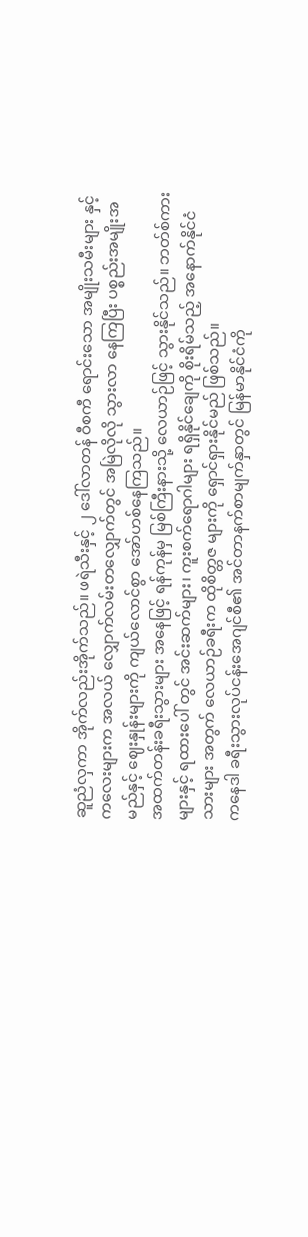ဆူညံလှကာ အိုက်လည်းအိုက်သည်။ ဖရဲသီးနှင့် ၂ ဒေါ်လာတန် ဝီစကီ ရောင်းသော အမျိုးသမီးများ နှင့်ကလေးများက အလယ် လျှောက်လမ်းတလျှောက်တွင် အမြဲလိုလို သွားလာ နေကြပြီး ပစ္စည်းအမျိုးအမည်နှင့် ဈေးနှုန်းများကို ကျယ်လောင်စွာ အော်ဟစ်နေကြသည်။
အထက်တန်းခရီးသွားများ အနေဖြင့် ရန်ကုန်မှ မြစ်ကြီးနားသို့ လေယာဉ်ဖြင့် သွားနိုင်သည်။ ဘတ်စ်ကားများနှင့် ရထားပေါ် တွင် အင်းဆက်များ၊ ကူးစက်ရောဂါများ ရရှိနိုင်ချေကို စိုးရိမ်သည့် အနောက်နိုင်ငံသားများ အတွက် လေယာဉ်ခရီးက ထိုစိတ္တဇ များကို ရှောင်ရှားနိုင်မည် ဖြစ်သည်။
ကနေဒါ ခရီးသွားလုပ်ငန်းအေဂျင်စီ၏ အင်တာနက်စာမျက်နှာတွင် မြန်မာနိုင်ငံကို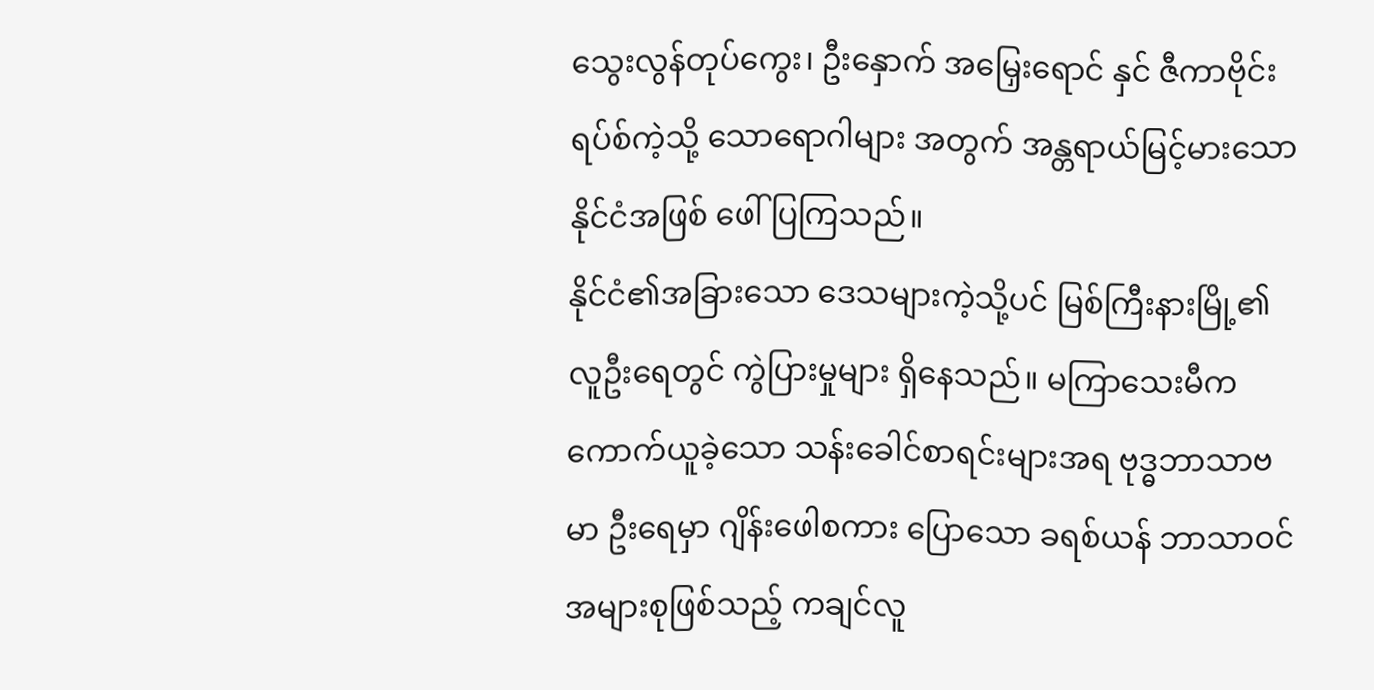သွေးလွန်တုပ်ကွေး၊ ဦးနှောက် အမြှေးရောင် နှင် ဇီကာဗိုင်းရပ်စ်ကဲ့သို့ သောရောဂါများ အတွက် အန္တရာယ်မြင့်မားသော နိုင်ငံအဖြစ် ဖေါ်ပြကြသည်။
နိုင်ငံ၏အခြားသော ဒေသများကဲ့သို့ပင် မြစ်ကြီးနားမြို့၏ လူဦးရေတွင် ကွဲပြားမှုများ ရှိနေသည်။ မကြာသေးမီက ကောက်ယူခဲ့သော သန်းခေါင်စာရင်းများအရ ဗုဒ္ဓဘာသာဗမာ ဦးရေမှာ ဂျိန်းဖေါစကား ပြောသော ခရစ်ယန် ဘာသာဝင် အများစုဖြစ်သည့် ကချင်လူ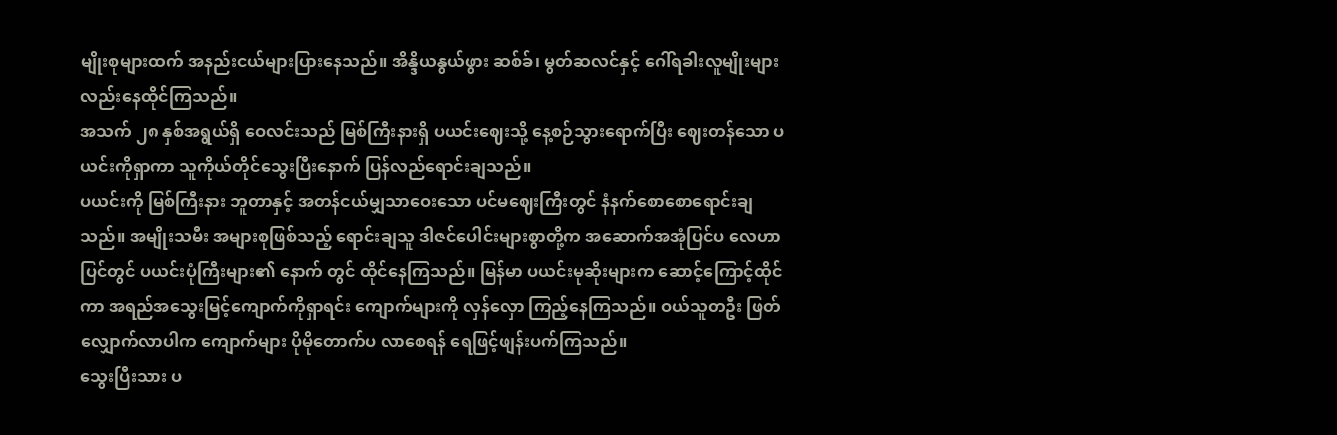မျိုးစုများထက် အနည်းငယ်များပြားနေသည်။ အိန္ဒိယနွယ်ဖွား ဆစ်ခ်၊ မွတ်ဆလင်နှင့် ဂေါ်ရခါးလူမျိုးများ လည်းနေထိုင်ကြသည်။
အသက် ၂၈ နှစ်အရွယ်ရှိ ဝေလင်းသည် မြစ်ကြီးနားရှိ ပယင်းဈေးသို့ နေ့စဉ်သွားရောက်ပြီး ဈေးတန်သော ပယင်းကိုရှာကာ သူကိုယ်တိုင်သွေးပြီးနောက် ပြန်လည်ရောင်းချသည်။
ပယင်းကို မြစ်ကြီးနား ဘူတာနှင့် အတန်ငယ်မျှသာဝေးသော ပင်မဈေးကြီးတွင် နံနက်စောစောရောင်းချသည်။ အမျိုးသမီး အများစုဖြစ်သည့် ရောင်းချသူ ဒါဇင်ပေါင်းများစွာတို့က အဆောက်အအုံပြင်ပ လေဟာပြင်တွင် ပယင်းပုံကြီးများ၏ နောက် တွင် ထိုင်နေကြသည်။ မြန်မာ ပယင်းမုဆိုးများက ဆောင့်ကြောင့်ထိုင်ကာ အရည်အသွေးမြင့်ကျောက်ကိုရှာရင်း ကျောက်များကို လှန်လှော ကြည့်နေကြသည်။ ဝယ်သူတဦး ဖြတ်လျှောက်လာပါက ကျောက်များ ပိုမိုတောက်ပ လာစေရန် ရေဖြင့်ဖျန်းပက်ကြသည်။
သွေးပြီးသား ပ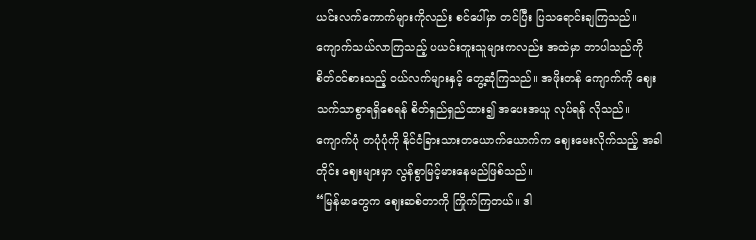ယင်းလက်ကောက်များကိုလည်း စင်ပေါ်မှာ တင်ပြီး ပြသရောင်းချကြသည်။ ကျောက်သယ်လာကြသည့် ပယင်းတူးသူများကလည်း အထဲမှာ ဘာပါသည်ကို စိတ်ဝင်စားသည့် ဝယ်လက်များနှင့် တွေ့ဆုံကြသည်။ အဖိုးတန် ကျောက်ကို ဈေးသက်သာစွာရရှိစေရန် စိတ်ရှည်ရှည်ထား၍ အပေးအယူ လုပ်ရန် လိုသည်။ ကျောက်ပုံ တပုံပုံကို နိုင်ငံခြားသားတယောက်ယောက်က ဈေးမေးလိုက်သည့် အခါတိုင်း ဈေးများမှာ လွန်စွာမြင့်မားနေမည်ဖြစ်သည်။
“မြန်မာတွေက ဈေးဆစ်တာကို ကြိုက်ကြတယ်။ ဒါ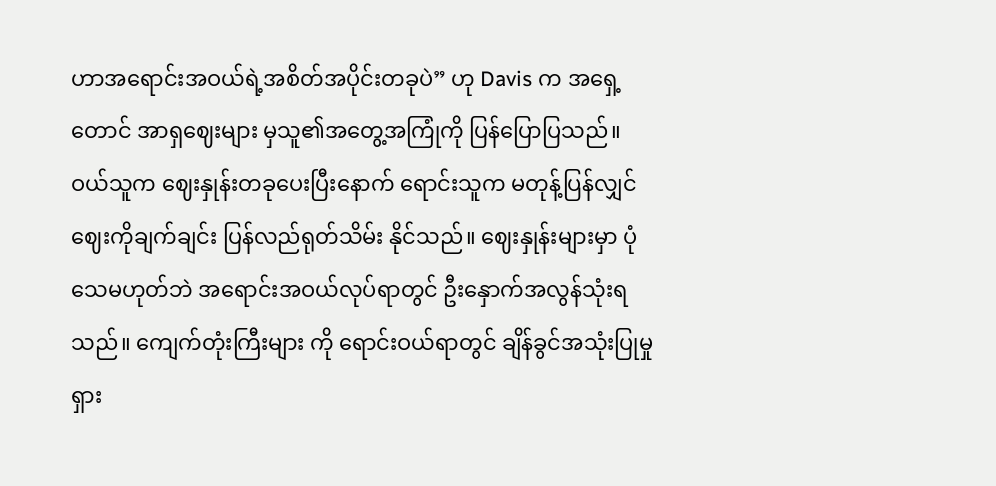ဟာအရောင်းအဝယ်ရဲ့အစိတ်အပိုင်းတခုပဲ” ဟု Davis က အရှေ့ တောင် အာရှဈေးများ မှသူ၏အတွေ့အကြုံကို ပြန်ပြောပြသည်။
ဝယ်သူက ဈေးနှုန်းတခုပေးပြီးနောက် ရောင်းသူက မတုန့်ပြန်လျှင် ဈေးကိုချက်ချင်း ပြန်လည်ရုတ်သိမ်း နိုင်သည်။ ဈေးနှုန်းများမှာ ပုံသေမဟုတ်ဘဲ အရောင်းအဝယ်လုပ်ရာတွင် ဦးနှောက်အလွန်သုံးရသည်။ ကျေက်တုံးကြီးများ ကို ရောင်းဝယ်ရာတွင် ချိန်ခွင်အသုံးပြုမှု ရှား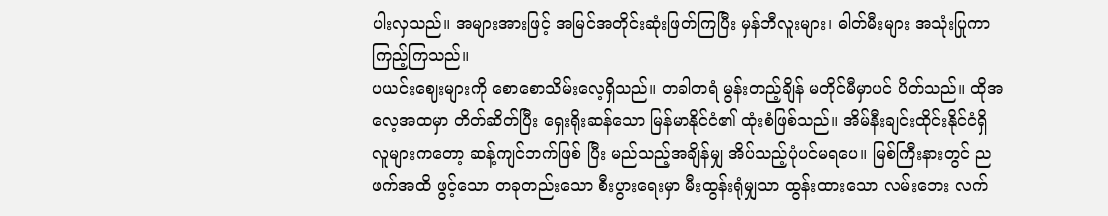ပါးလှသည်။ အများအားဖြင့် အမြင်အတိုင်းဆုံးဖြတ်ကြပြီး မှန်ဘီလူးများ၊ ဓါတ်မီးများ အသုံးပြုကာကြည့်ကြသည်။
ပယင်းဈေးများကို စောစောသိမ်းလေ့ရှိသည်။ တခါတရံ မွန်းတည့်ချိန် မတိုင်မီမှာပင် ပိတ်သည်။ ထိုအလေ့အထမှာ တိတ်ဆိတ်ပြီး ရှေးရိုးဆန်သော မြန်မာနိုင်ငံ၏ ထုံးစံဖြစ်သည်။ အိမ်နီးချင်းထိုင်းနိုင်ငံရှိ လူများကတော့ ဆန့်ကျင်ဘက်ဖြစ် ပြီး မည်သည့်အချိန်မျှ အိပ်သည့်ပုံပင်မရပေ။ မြစ်ကြီးနားတွင် ညဖက်အထိ ဖွင့်သော တခုတည်းသော စီးပွားရေးမှာ မီးထွန်းရုံမျှသာ ထွန်းထားသော လမ်းဘေး လက်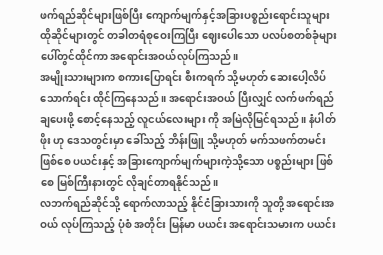ဖက်ရည်ဆိုင်များဖြစ်ပြီး ကျောက်မျက်နှင့်အခြားပစ္စည်းရောင်းသူများ ထိုဆိုင်များတွင် တခါတရံစုဝေးကြပြီး ဈေးပေါသော ပလပ်စတစ်ခုံများပေါ်တွင်ထိုင်ကာ အရောင်းအဝယ်လုပ်ကြသည်။
အမျိုးသားများက စကားပြောရင်း စီးကရက် သို့မဟုတ် ဆေးပေါ့လိပ်သောက်ရင်း ထိုင်ကြနေသည်။ အရောင်းအဝယ် ပြီးလျှင် လက်ဖက်ရည် ချပေးဖို့ စောင့်နေသည့် လူငယ်လေးများ ကို အမြဲလိုမြင်ရသည်။ နံပါတ် ဖိုး ဟု ဒေသတွင်းမှာ ခေါ်သည့် ဘိန်းဖြူ သို့မဟုတ် မက်သဖက်တမင်း ဖြစ်စေ ပယင်းနှင့် အခြားကျောက်မျက်များကဲ့သို့သော ပစ္စည်းများ ဖြစ်စေ မြစ်ကြီးနားတွင် လိုချင်တာရနိုင်သည်။
လဘက်ရည်ဆိုင်သို့ ရောက်လာသည့် နိုင်ငံခြားသားကို သူတို့ အရောင်းအဝယ် လုပ်ကြသည့် ပုံစံ အတိုင်း မြန်မာ ပယင်း အရောင်းသမားက ပယင်း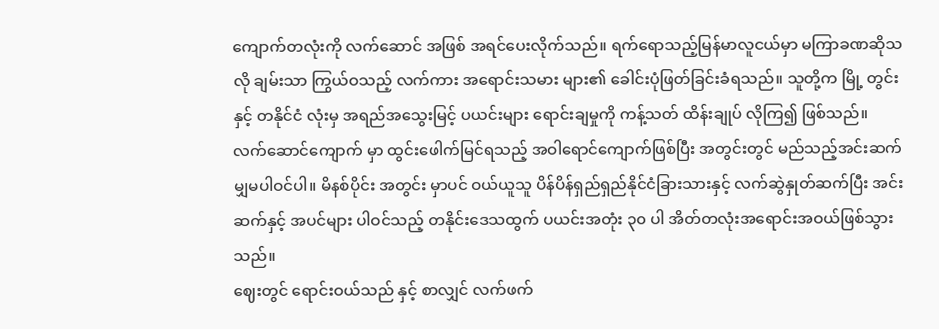ကျောက်တလုံးကို လက်ဆောင် အဖြစ် အရင်ပေးလိုက်သည်။ ရက်ရောသည့်မြန်မာလူငယ်မှာ မကြာခဏဆိုသလို ချမ်းသာ ကြွယ်ဝသည့် လက်ကား အရောင်းသမား များ၏ ခေါင်းပုံဖြတ်ခြင်းခံရသည်။ သူတို့က မြို့ တွင်း နှင့် တနိုင်ငံ လုံးမှ အရည်အသွေးမြင့် ပယင်းများ ရောင်းချမှုကို ကန့်သတ် ထိန်းချုပ် လိုကြ၍ ဖြစ်သည်။
လက်ဆောင်ကျောက် မှာ ထွင်းဖေါက်မြင်ရသည့် အဝါရောင်ကျောက်ဖြစ်ပြီး အတွင်းတွင် မည်သည့်အင်းဆက်မျှမပါဝင်ပါ။ မိနစ်ပိုင်း အတွင်း မှာပင် ဝယ်ယူသူ ပိန်ပိန်ရှည်ရှည်နိုင်ငံခြားသားနှင့် လက်ဆွဲနှုတ်ဆက်ပြီး အင်းဆက်နှင့် အပင်များ ပါဝင်သည့် တနိုင်းဒေသထွက် ပယင်းအတုံး ၃၀ ပါ အိတ်တလုံးအရောင်းအဝယ်ဖြစ်သွားသည်။
ဈေးတွင် ရောင်းဝယ်သည် နှင့် စာလျှင် လက်ဖက်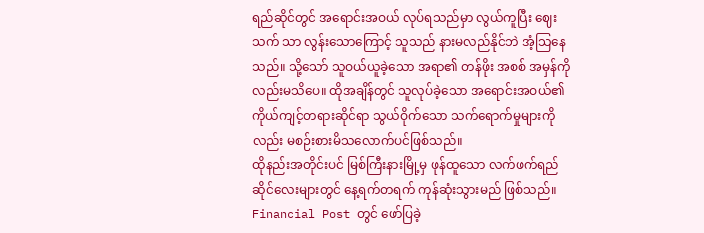ရည်ဆိုင်တွင် အရောင်းအဝယ် လုပ်ရသည်မှာ လွယ်ကူပြီး ဈေးသက် သာ လွန်းသောကြောင့် သူသည် နားမလည်နိုင်ဘဲ အံ့သြနေသည်။ သို့သော် သူဝယ်ယူခဲ့သော အရာ၏ တန်ဖိုး အစစ် အမှန်ကိုလည်းမသိပေ။ ထိုအချိန်တွင် သူလုပ်ခဲ့သော အရောင်းအဝယ်၏ ကိုယ်ကျင့်တရားဆိုင်ရာ သွယ်ဝိုက်သော သက်ရောက်မှုများကိုလည်း မစဉ်းစားမိသလောက်ပင်ဖြစ်သည်။
ထိုနည်းအတိုင်းပင် မြစ်ကြီးနားမြို့မှ ဖုန်ထူသော လက်ဖက်ရည်ဆိုင်လေးများတွင် နေ့ရက်တရက် ကုန်ဆုံးသွားမည် ဖြစ်သည်။
Financial Post တွင် ဖော်ပြခဲ့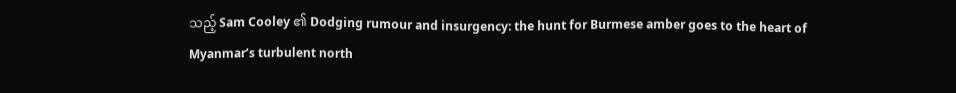သည့် Sam Cooley ၏ Dodging rumour and insurgency: the hunt for Burmese amber goes to the heart of Myanmar’s turbulent north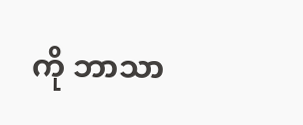ကို ဘာသာ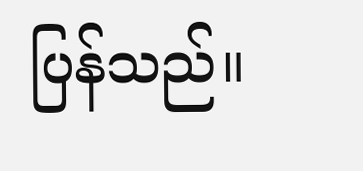ပြန်သည်။